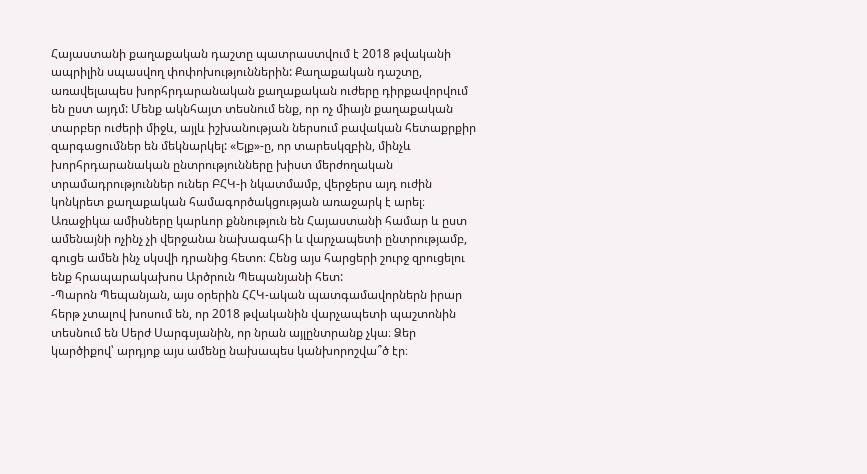Հայաստանի քաղաքական դաշտը պատրաստվում է 2018 թվականի ապրիլին սպասվող փոփոխություններին: Քաղաքական դաշտը, առավելապես խորհրդարանական քաղաքական ուժերը դիրքավորվում են ըստ այդմ: Մենք ակնհայտ տեսնում ենք, որ ոչ միայն քաղաքական տարբեր ուժերի միջև, այլև իշխանության ներսում բավական հետաքրքիր զարգացումներ են մեկնարկել: «Ելք»-ը, որ տարեսկզբին, մինչև խորհրդարանական ընտրությունները խիստ մերժողական տրամադրություններ ուներ ԲՀԿ-ի նկատմամբ, վերջերս այդ ուժին կոնկրետ քաղաքական համագործակցության առաջարկ է արել։ Առաջիկա ամիսները կարևոր քննություն են Հայաստանի համար և ըստ ամենայնի ոչինչ չի վերջանա նախագահի և վարչապետի ընտրությամբ, գուցե ամեն ինչ սկսվի դրանից հետո։ Հենց այս հարցերի շուրջ զրուցելու ենք հրապարակախոս Արծրուն Պեպանյանի հետ:
-Պարոն Պեպանյան, այս օրերին ՀՀԿ-ական պատգամավորներն իրար հերթ չտալով խոսում են, որ 2018 թվականին վարչապետի պաշտոնին տեսնում են Սերժ Սարգսյանին, որ նրան այլընտրանք չկա։ Ձեր կարծիքով՝ արդյոք այս ամենը նախապես կանխորոշվա՞ծ էր։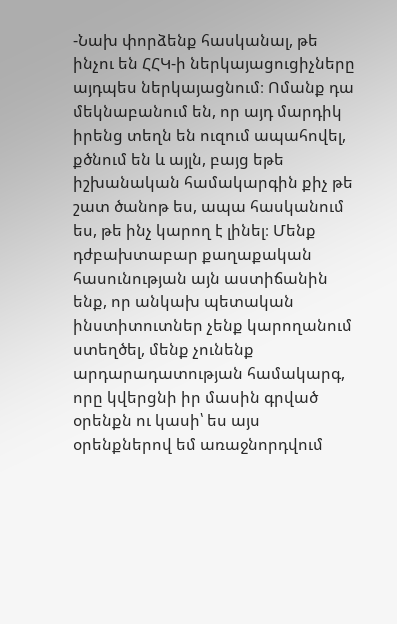-Նախ փորձենք հասկանալ, թե ինչու են ՀՀԿ-ի ներկայացուցիչները այդպես ներկայացնում։ Ոմանք դա մեկնաբանում են, որ այդ մարդիկ իրենց տեղն են ուզում ապահովել, քծնում են և այլն, բայց եթե իշխանական համակարգին քիչ թե շատ ծանոթ ես, ապա հասկանում ես, թե ինչ կարող է լինել։ Մենք դժբախտաբար քաղաքական հասունության այն աստիճանին ենք, որ անկախ պետական ինստիտուտներ չենք կարողանում ստեղծել, մենք չունենք արդարադատության համակարգ, որը կվերցնի իր մասին գրված օրենքն ու կասի՝ ես այս օրենքներով եմ առաջնորդվում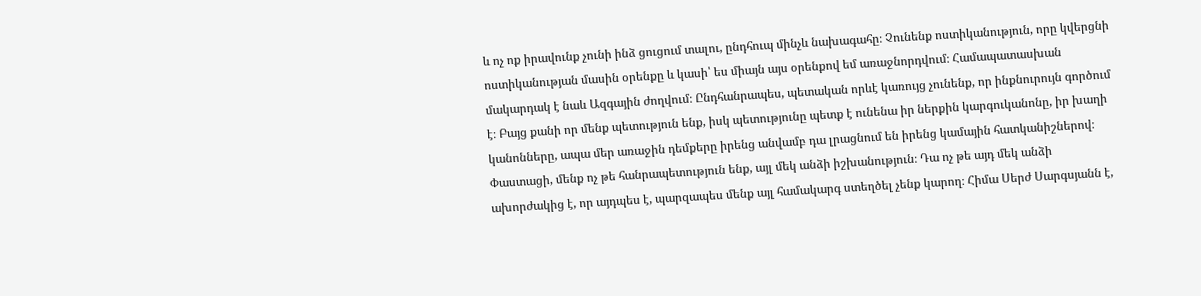և ոչ ոք իրավունք չունի ինձ ցուցում տալու, ընդհուպ մինչև նախագահը։ Չունենք ոստիկանություն, որը կվերցնի ոստիկանության մասին օրենքը և կասի՝ ես միայն այս օրենքով եմ առաջնորդվում։ Համապատասխան մակարդակ է նաև Ազգային ժողվում։ Ընդհանրապես, պետական որևէ կառույց չունենք, որ ինքնուրույն գործում է։ Բայց քանի որ մենք պետություն ենք, իսկ պետությունը պետք է ունենա իր ներքին կարգուկանոնը, իր խաղի կանոնները, ապա մեր առաջին դեմքերը իրենց անվամբ դա լրացնում են իրենց կամային հատկանիշներով։ Փաստացի, մենք ոչ թե հանրապետություն ենք, այլ մեկ անձի իշխանություն։ Դա ոչ թե այդ մեկ անձի ախորժակից է, որ այդպես է, պարզապես մենք այլ համակարգ ստեղծել չենք կարող։ Հիմա Սերժ Սարգսյանն է,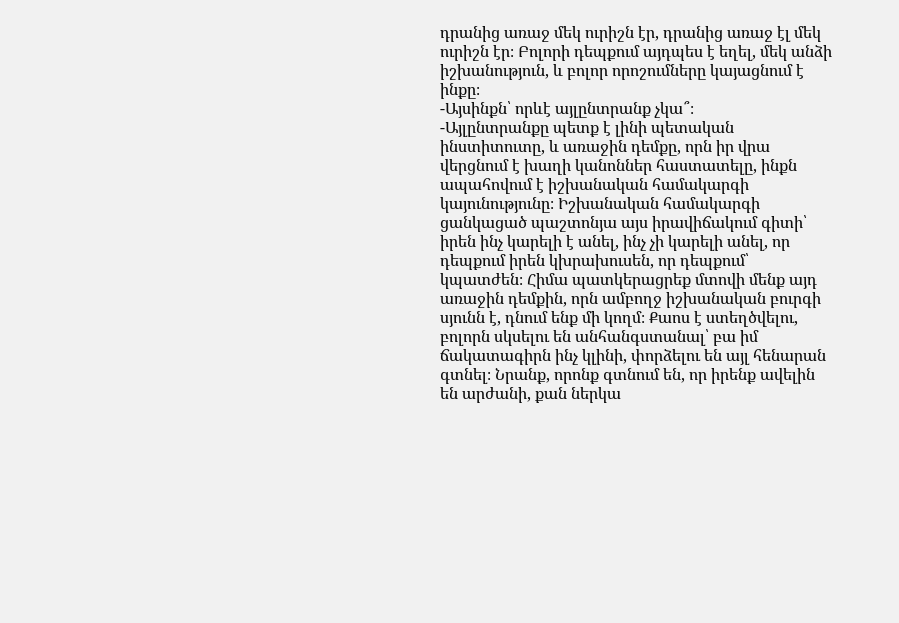դրանից առաջ մեկ ուրիշն էր, դրանից առաջ էլ մեկ ուրիշն էր։ Բոլորի դեպքում այդպես է եղել, մեկ անձի իշխանություն, և բոլոր որոշումները կայացնում է ինքը։
-Այսինքն՝ որևէ այլընտրանք չկա՞։
-Այլընտրանքը պետք է լինի պետական ինստիտուտը, և առաջին դեմքը, որն իր վրա վերցնում է խաղի կանոններ հաստատելը, ինքն ապահովում է իշխանական համակարգի կայունությունը։ Իշխանական համակարգի ցանկացած պաշտոնյա այս իրավիճակում գիտի՝ իրեն ինչ կարելի է անել, ինչ չի կարելի անել, որ դեպքում իրեն կխրախուսեն, որ դեպքում՝ կպատժեն։ Հիմա պատկերացրեք մտովի մենք այդ առաջին դեմքին, որն ամբողջ իշխանական բուրգի սյունն է, դնում ենք մի կողմ։ Քաոս է ստեղծվելու, բոլորն սկսելու են անհանգստանալ՝ բա իմ ճակատագիրն ինչ կլինի, փորձելու են այլ հենարան գտնել։ Նրանք, որոնք գտնում են, որ իրենք ավելին են արժանի, քան ներկա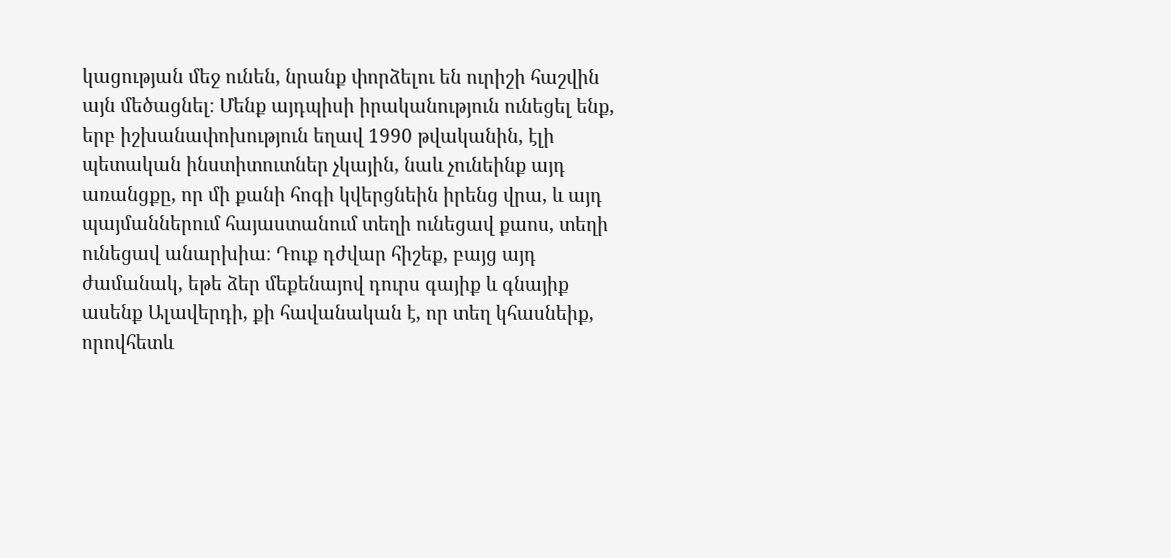կացության մեջ ունեն, նրանք փորձելու են ուրիշի հաշվին այն մեծացնել։ Մենք այդպիսի իրականություն ունեցել ենք, երբ իշխանափոխություն եղավ 1990 թվականին, էլի պետական ինստիտուտներ չկային, նաև չունեինք այդ առանցքը, որ մի քանի հոգի կվերցնեին իրենց վրա, և այդ պայմաններում հայաստանում տեղի ունեցավ քաոս, տեղի ունեցավ անարխիա։ Դուք դժվար հիշեք, բայց այդ ժամանակ, եթե ձեր մեքենայով դուրս գայիք և գնայիք ասենք Ալավերդի, քի հավանական է, որ տեղ կհասնեիք, որովհետև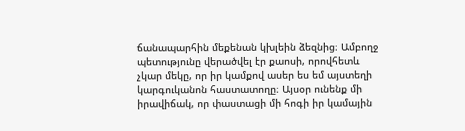ճանապարհին մեքենան կխլեին ձեզնից։ Ամբողջ պետությունը վերածվել էր քաոսի, որովհետև չկար մեկը, որ իր կամքով ասեր ես եմ այստեղի կարգուկանոն հաստատողը։ Այսօր ունենք մի իրավիճակ, որ փաստացի մի հոգի իր կամային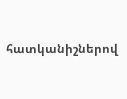հատկանիշներով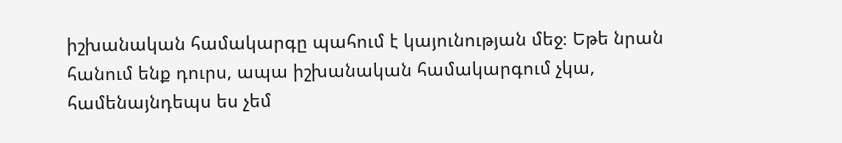իշխանական համակարգը պահում է կայունության մեջ։ Եթե նրան հանում ենք դուրս, ապա իշխանական համակարգում չկա, համենայնդեպս ես չեմ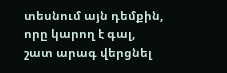տեսնում այն դեմքին, որը կարող է գալ, շատ արագ վերցնել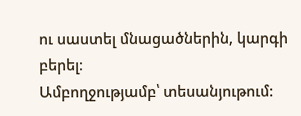ու սաստել մնացածներին, կարգի բերել։
Ամբողջությամբ՝ տեսանյութում: